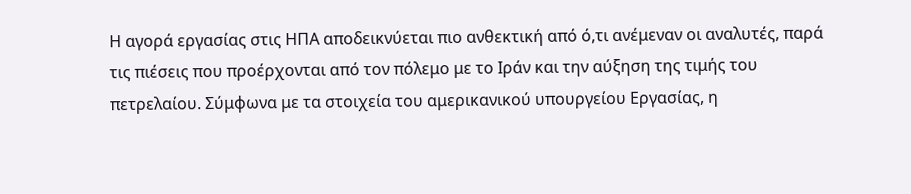Η αγορά εργασίας στις ΗΠΑ αποδεικνύεται πιο ανθεκτική από ό,τι ανέμεναν οι αναλυτές, παρά τις πιέσεις που προέρχονται από τον πόλεμο με το Ιράν και την αύξηση της τιμής του πετρελαίου. Σύμφωνα με τα στοιχεία του αμερικανικού υπουργείου Εργασίας, η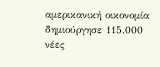αμερικανική οικονομία δημιούργησε 115.000 νέες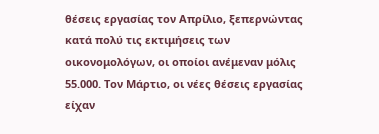θέσεις εργασίας τον Απρίλιο, ξεπερνώντας κατά πολύ τις εκτιμήσεις των οικονομολόγων, οι οποίοι ανέμεναν μόλις 55.000. Τον Μάρτιο, οι νέες θέσεις εργασίας είχαν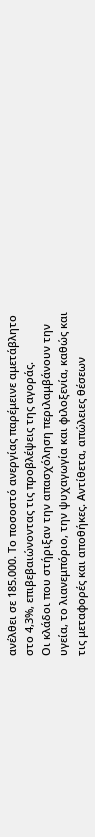ανέλθει σε 185.000. Το ποσοστό ανεργίας παρέμεινε αμετάβλητο στο 4,3%, επιβεβαιώνοντας τις προβλέψεις της αγοράς.
Οι κλάδοι που στήριξαν την απασχόληση περιλαμβάνουν την υγεία, το λιανεμπόριο, την ψυχαγωγία και φιλοξενία, καθώς και τις μεταφορές και αποθήκες. Αντίθετα, απώλειες θέσεων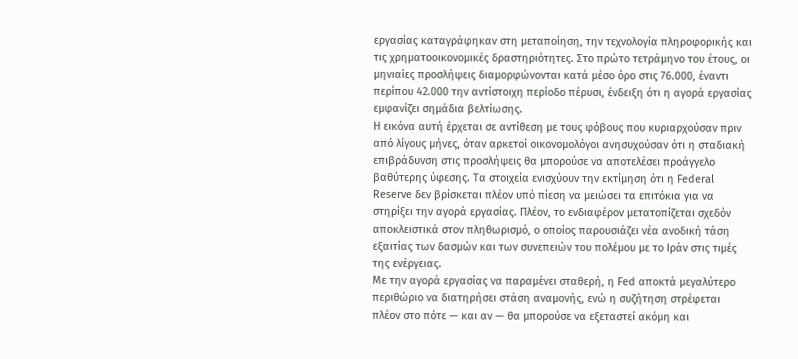εργασίας καταγράφηκαν στη μεταποίηση, την τεχνολογία πληροφορικής και τις χρηματοοικονομικές δραστηριότητες. Στο πρώτο τετράμηνο του έτους, οι μηνιαίες προσλήψεις διαμορφώνονται κατά μέσο όρο στις 76.000, έναντι περίπου 42.000 την αντίστοιχη περίοδο πέρυσι, ένδειξη ότι η αγορά εργασίας εμφανίζει σημάδια βελτίωσης.
Η εικόνα αυτή έρχεται σε αντίθεση με τους φόβους που κυριαρχούσαν πριν από λίγους μήνες, όταν αρκετοί οικονομολόγοι ανησυχούσαν ότι η σταδιακή επιβράδυνση στις προσλήψεις θα μπορούσε να αποτελέσει προάγγελο βαθύτερης ύφεσης. Τα στοιχεία ενισχύουν την εκτίμηση ότι η Federal Reserve δεν βρίσκεται πλέον υπό πίεση να μειώσει τα επιτόκια για να στηρίξει την αγορά εργασίας. Πλέον, το ενδιαφέρον μετατοπίζεται σχεδόν αποκλειστικά στον πληθωρισμό, ο οποίος παρουσιάζει νέα ανοδική τάση εξαιτίας των δασμών και των συνεπειών του πολέμου με το Ιράν στις τιμές της ενέργειας.
Με την αγορά εργασίας να παραμένει σταθερή, η Fed αποκτά μεγαλύτερο περιθώριο να διατηρήσει στάση αναμονής, ενώ η συζήτηση στρέφεται πλέον στο πότε — και αν — θα μπορούσε να εξεταστεί ακόμη και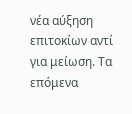νέα αύξηση επιτοκίων αντί για μείωση. Τα επόμενα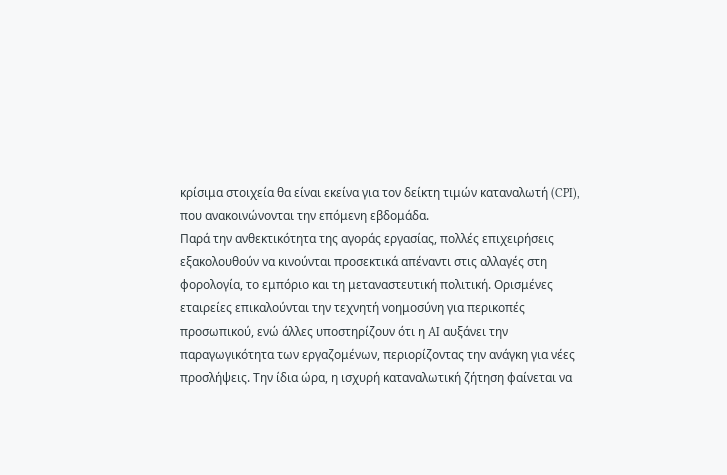κρίσιμα στοιχεία θα είναι εκείνα για τον δείκτη τιμών καταναλωτή (CPI), που ανακοινώνονται την επόμενη εβδομάδα.
Παρά την ανθεκτικότητα της αγοράς εργασίας, πολλές επιχειρήσεις εξακολουθούν να κινούνται προσεκτικά απέναντι στις αλλαγές στη φορολογία, το εμπόριο και τη μεταναστευτική πολιτική. Ορισμένες εταιρείες επικαλούνται την τεχνητή νοημοσύνη για περικοπές προσωπικού, ενώ άλλες υποστηρίζουν ότι η AI αυξάνει την παραγωγικότητα των εργαζομένων, περιορίζοντας την ανάγκη για νέες προσλήψεις. Την ίδια ώρα, η ισχυρή καταναλωτική ζήτηση φαίνεται να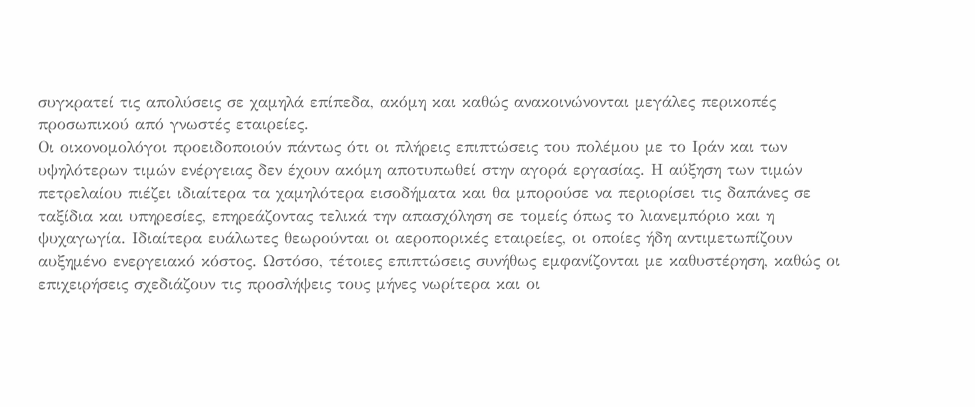συγκρατεί τις απολύσεις σε χαμηλά επίπεδα, ακόμη και καθώς ανακοινώνονται μεγάλες περικοπές προσωπικού από γνωστές εταιρείες.
Οι οικονομολόγοι προειδοποιούν πάντως ότι οι πλήρεις επιπτώσεις του πολέμου με το Ιράν και των υψηλότερων τιμών ενέργειας δεν έχουν ακόμη αποτυπωθεί στην αγορά εργασίας. Η αύξηση των τιμών πετρελαίου πιέζει ιδιαίτερα τα χαμηλότερα εισοδήματα και θα μπορούσε να περιορίσει τις δαπάνες σε ταξίδια και υπηρεσίες, επηρεάζοντας τελικά την απασχόληση σε τομείς όπως το λιανεμπόριο και η ψυχαγωγία. Ιδιαίτερα ευάλωτες θεωρούνται οι αεροπορικές εταιρείες, οι οποίες ήδη αντιμετωπίζουν αυξημένο ενεργειακό κόστος. Ωστόσο, τέτοιες επιπτώσεις συνήθως εμφανίζονται με καθυστέρηση, καθώς οι επιχειρήσεις σχεδιάζουν τις προσλήψεις τους μήνες νωρίτερα και οι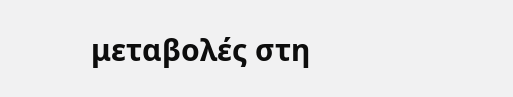μεταβολές στη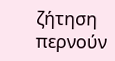ζήτηση περνούν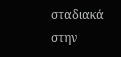σταδιακά στην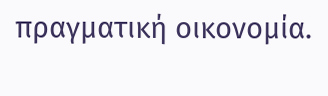πραγματική οικονομία.